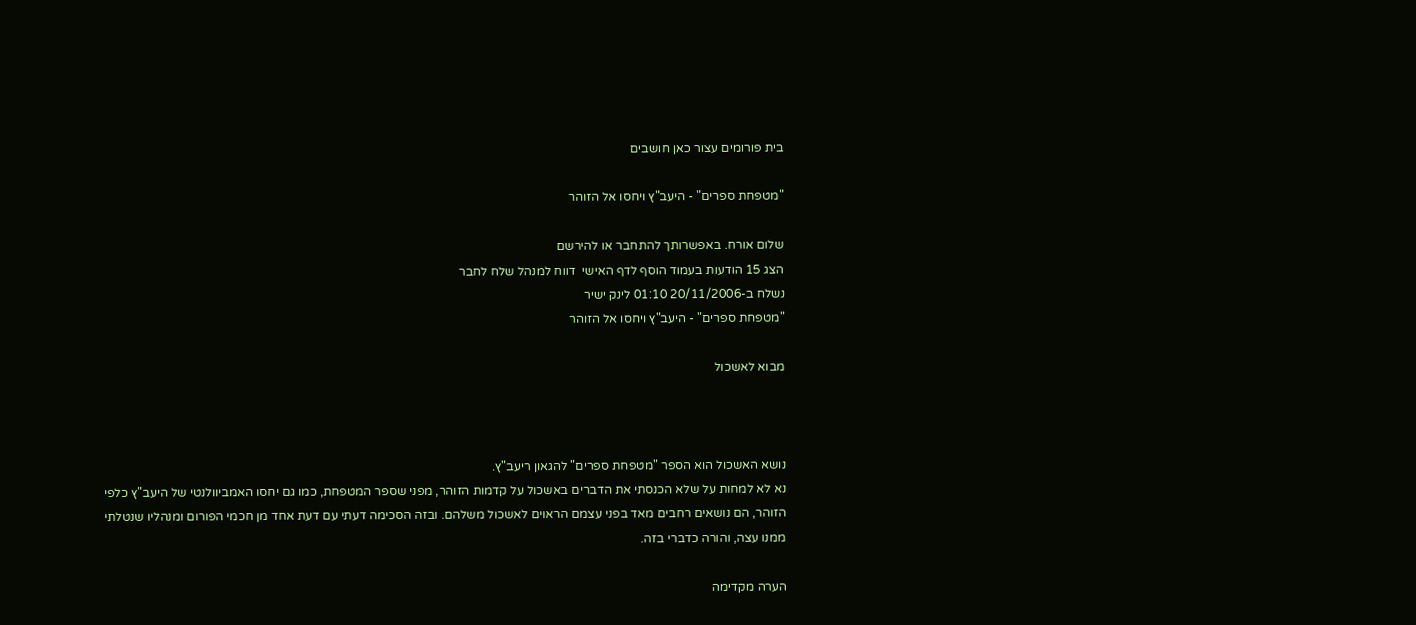בית פורומים עצור כאן חושבים

"מטפחת ספרים" - היעב"ץ ויחסו אל הזוהר

שלום אורח. באפשרותך להתחבר או להירשם
הצג 15 הודעות בעמוד הוסף לדף האישי  דווח למנהל שלח לחבר
נשלח ב-20/11/2006 01:10 לינק ישיר
"מטפחת ספרים" - היעב"ץ ויחסו אל הזוהר

מבוא לאשכול



נושא האשכול הוא הספר "מטפחת ספרים" להגאון ריעב"ץ.
נא לא למחות על שלא הכנסתי את הדברים באשכול על קדמות הזוהר, מפני שספר המטפחת, כמו גם יחסו האמביוולנטי של היעב"ץ כלפי הזוהר, הם נושאים רחבים מאד בפני עצמם הראוים לאשכול משלהם. ובזה הסכימה דעתי עם דעת אחד מן חכמי הפורום ומנהליו שנטלתי ממנו עצה, והורה כדברי בזה.

הערה מקדימה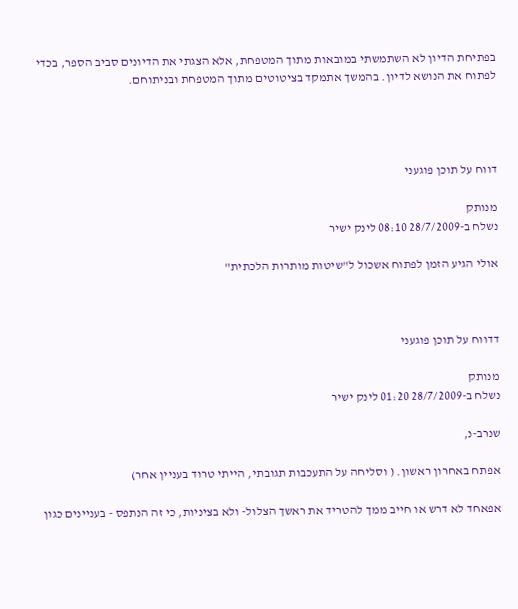בפתיחת הדיון לא השתמשתי במובאות מתוך המטפחת, אלא הצגתי את הדיונים סביב הספר, בכדי לפתוח את הנושא לדיון. בהמשך אתמקד בציטוטים מתוך המטפחת ובניתוחם.




דווח על תוכן פוגעני

מנותק
נשלח ב-28/7/2009 08:10 לינק ישיר

אולי הגיע הזמן לפתוח אשכול ל"שיטות מותרות הלכתית"



דדווח על תוכן פוגעני

מנותק
נשלח ב-28/7/2009 01:20 לינק ישיר

שנרב-נ,

אפתח באחרון ראשון. ( וסליחה על התעכבות תגובתי, הייתי טרוד בעניין אחר)

אפאחד לא דרש או חייב ממך להטריד את ראשך הצלול- ולא בציניות, כי זה הנתפס - בעניינים כגון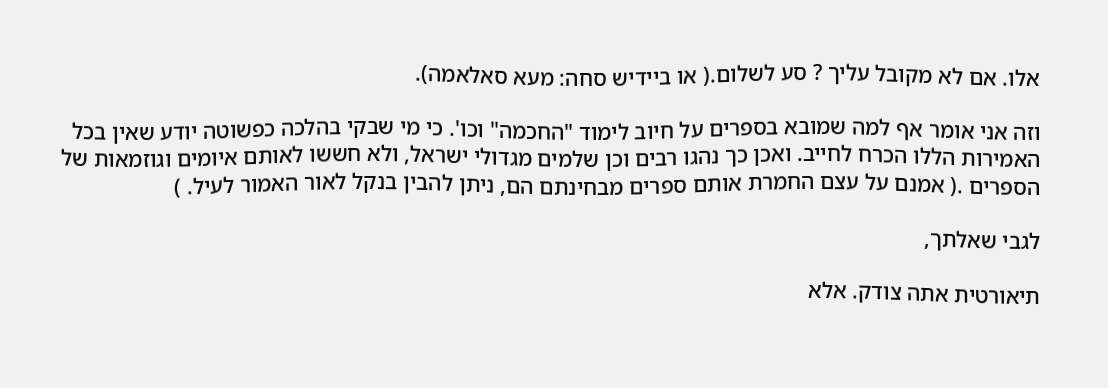אלו. אם לא מקובל עליך ? סע לשלום.( או ביידיש סחה: מעא סאלאמה).

וזה אני אומר אף למה שמובא בספרים על חיוב לימוד "החכמה" וכו'. כי מי שבקי בהלכה כפשוטה יודע שאין בכל האמירות הללו הכרח לחייב. ואכן כך נהגו רבים וכן שלמים מגדולי ישראל, ולא חששו לאותם איומים וגוזמאות של הספרים .( אמנם על עצם החמרת אותם ספרים מבחינתם הם, ניתן להבין בנקל לאור האמור לעיל. )

לגבי שאלתך,

תיאורטית אתה צודק. אלא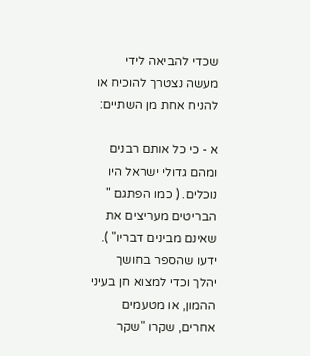שכדי להביאה לידי מעשה נצטרך להוכיח או להניח אחת מן השתיים:

א - כי כל אותם רבנים ומהם גדולי ישראל היו נוכלים. ( כמו הפתגם " הבריטים מעריצים את שאינם מבינים דבריו" ). ידעו שהספר בחושך יהלך וכדי למצוא חן בעיני ההמון, או מטעמים אחרים, שקרו "שקר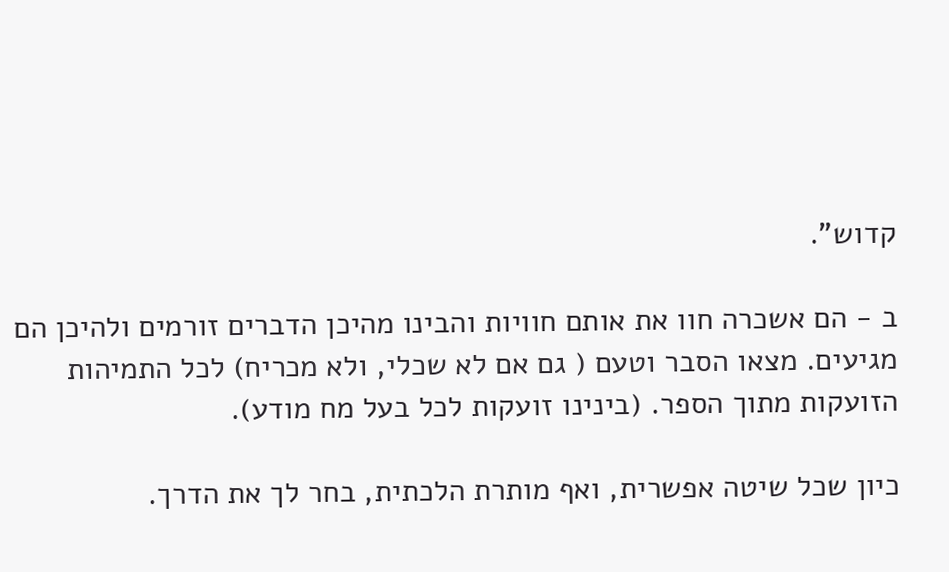קדוש".

ב - הם אשכרה חוו את אותם חוויות והבינו מהיכן הדברים זורמים ולהיכן הם מגיעים. מצאו הסבר וטעם ( גם אם לא שכלי, ולא מכריח) לכל התמיהות הזועקות מתוך הספר. (בינינו זועקות לכל בעל מח מודע).

כיון שכל שיטה אפשרית, ואף מותרת הלכתית, בחר לך את הדרך.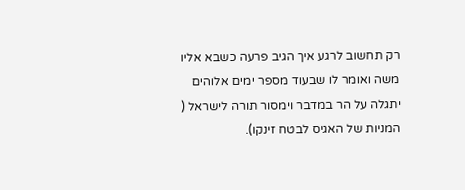רק תחשוב לרגע איך הגיב פרעה כשבא אליו משה ואומר לו שבעוד מספר ימים אלוהים יתגלה על הר במדבר וימסור תורה לישראל ( המניות של האגיס לבטח זינקו).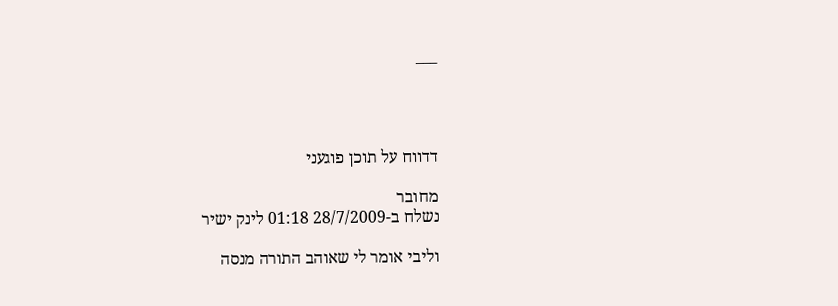___




דדווח על תוכן פוגעני

מחובר
נשלח ב-28/7/2009 01:18 לינק ישיר

וליבי אומר לי שאוהב התורה מנסה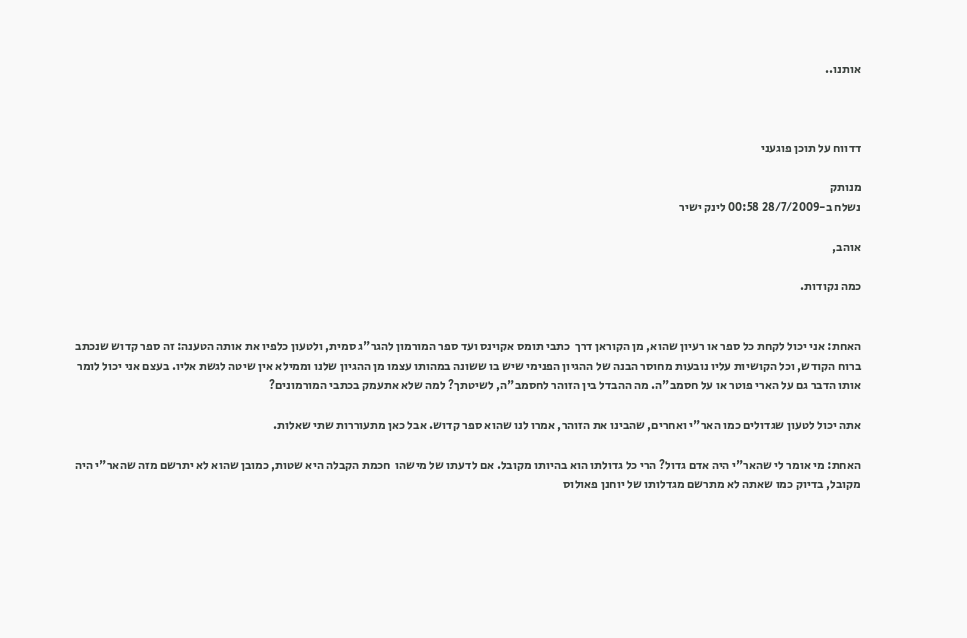אותנו..



דדווח על תוכן פוגעני

מנותק
נשלח ב-28/7/2009 00:58 לינק ישיר

אוהב,

כמה נקודות.


האחת: אני יכול לקחת כל ספר או רעיון שהוא, מן הקוראן דרך  כתבי תומס אקוינס ועד ספר המורמון להגר"ג סמית, ולטעון כלפיו את אותה הטענה: זה ספר קדוש שנכתב ברוח הקודש, וכל הקושיות עליו נובעות מחוסר הבנה של ההגיון הפנימי שיש בו ששונה במהותו עצמו מן ההגיון שלנו וממילא אין שיטה לגשת אליו. בעצם אני יכול לומר אותו הדבר גם על הארי פוטר או על חסמב"ה. מה ההבדל בין הזוהר לחסמב"ה, לשיטתך? למה שלא אתעמק בכתבי המורמונים?

אתה יכול לטעון שגדולים כמו האר"י ואחרים, שהבינו את הזוהר, אמרו לנו שהוא ספר קדוש. אבל כאן מתעוררות שתי שאלות.

האחת: מי אומר לי שהאר"י היה אדם גדול? הרי כל גדולתו הוא בהיותו מקובל. אם לדעתו של מישהו  חכמת הקבלה היא שטות, כמובן שהוא לא יתרשם מזה שהאר"י היה מקובל, בדיוק כמו שאתה לא מתרשם מגדלותו של יוחנן פאולוס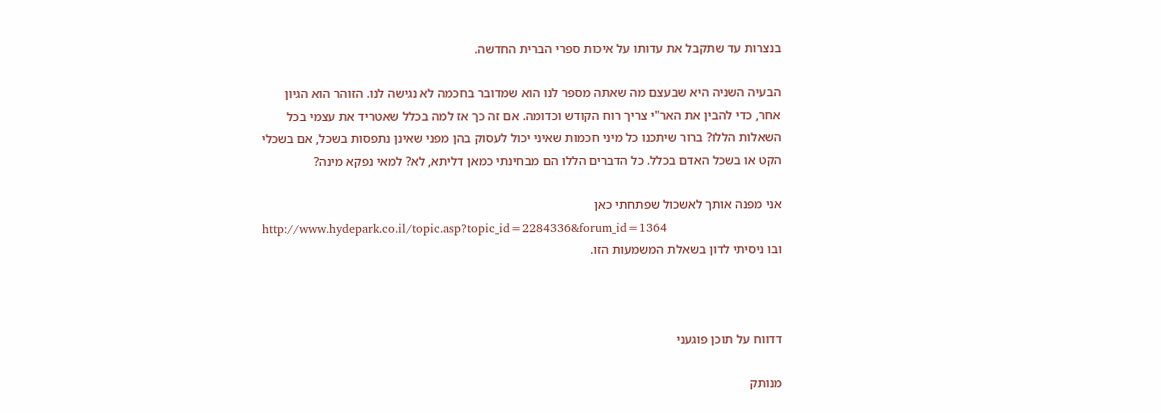בנצרות עד שתקבל את עדותו על איכות ספרי הברית החדשה.

הבעיה השניה היא שבעצם מה שאתה מספר לנו הוא שמדובר בחכמה לא נגישה לנו. הזוהר הוא הגיון אחר, כדי להבין את האר"י צריך רוח הקודש וכדומה. אם זה כך אז למה בכלל שאטריד את עצמי בכל השאלות הללו? ברור שיתכנו כל מיני חכמות שאיני יכול לעסוק בהן מפני שאינן נתפסות בשכל, אם בשכלי הקט או בשכל האדם בכלל. כל הדברים הללו הם מבחינתי כמאן דליתא, לא? למאי נפקא מינה?

אני מפנה אותך לאשכול שפתחתי כאן
http://www.hydepark.co.il/topic.asp?topic_id=2284336&forum_id=1364
ובו ניסיתי לדון בשאלת המשמעות הזו.



דדווח על תוכן פוגעני

מנותק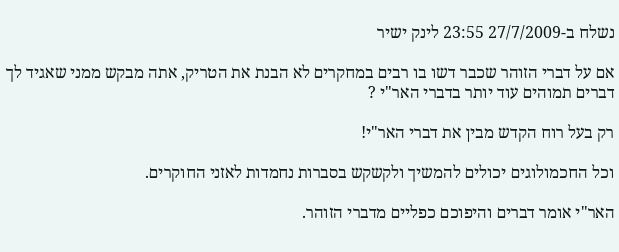נשלח ב-27/7/2009 23:55 לינק ישיר

אם על דברי הזוהר שכבר דשו בו רבים במחקרים לא הבנת את הטריק, אתה מבקש ממני שאגיד לך דברים תמוהים עוד יותר בדברי האר"י ?

רק בעל רוח הקדש מבין את דברי האר"י!

וכל החכמולוגים יכולים להמשיך ולקשקש בסברות נחמדות לאזני החוקרים.

האר"י אומר דברים והיפוכם כפליים מדברי הזוהר.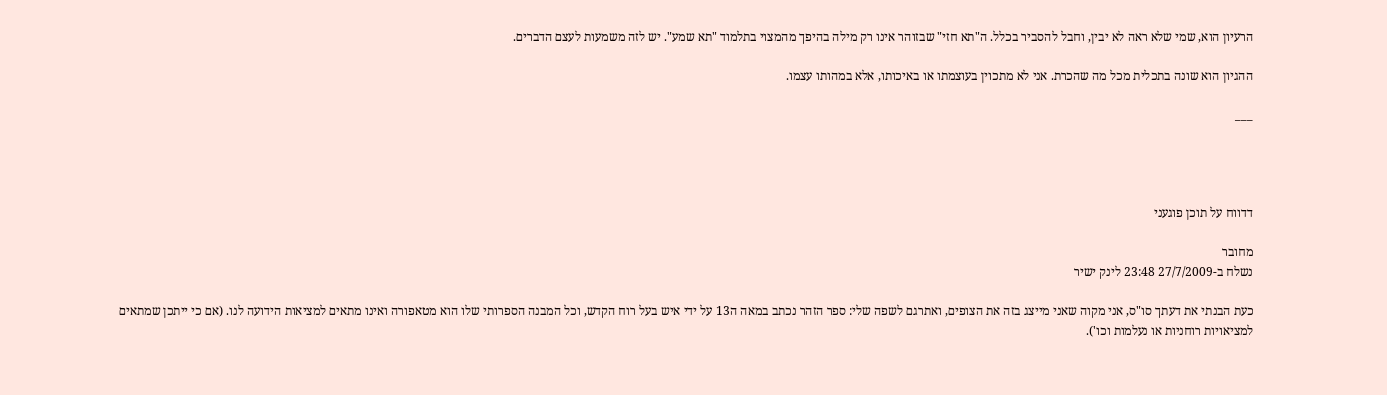הרעיון הוא, שמי שלא ראה לא יבין, וחבל להסביר בכלל. ה"תא חזי" שבזוהר אינו רק מילה בהיפך מהמצוי בתלמוד "תא שמע". יש לזה משמעות לעצם הדברים.

ההגיון הוא שונה בתכלית מכל מה שהכרת. אני לא מתכוין בעוצמתו או באיכותו, אלא במהותו עצמו.

___




דדווח על תוכן פוגעני

מחובר
נשלח ב-27/7/2009 23:48 לינק ישיר

כעת הבנתי את דעתך סו"ס, אני מקוה שאני מייצג בזה את הצופים, ואתרגם לשפה שלי: ספר הזהר נכתב במאה ה13 על ידי איש בעל רוח הקדש, וכל המבנה הספרותי שלו הוא מטאפורה ואינו מתאים למציאות הידועה לנו. (אם כי ייתכן שמתאים למציאויות רוחניות או נעלמות וכו').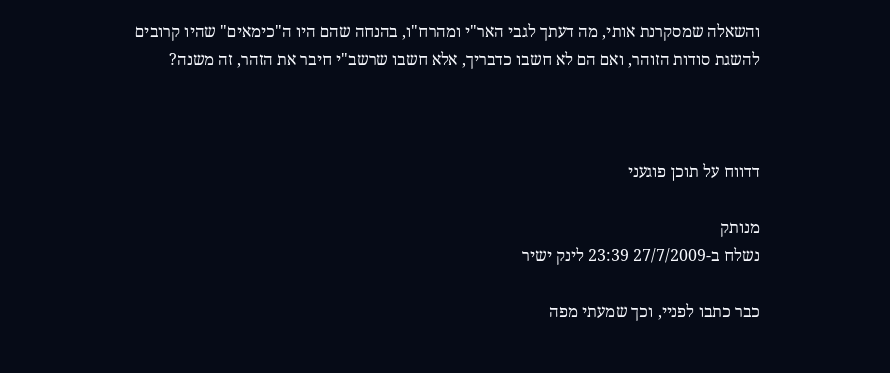והשאלה שמסקרנת אותי, מה דעתך לגבי האר"י ומהרח"ו, בהנחה שהם היו ה"כימאים" שהיו קרובים להשגת סודות הזוהר, ואם הם לא חשבו כדבריך, אלא חשבו שרשב"י חיבר את הזהר, זה משנה?



דדווח על תוכן פוגעני

מנותק
נשלח ב-27/7/2009 23:39 לינק ישיר

כבר כתבו לפניי, וכך שמעתי מפה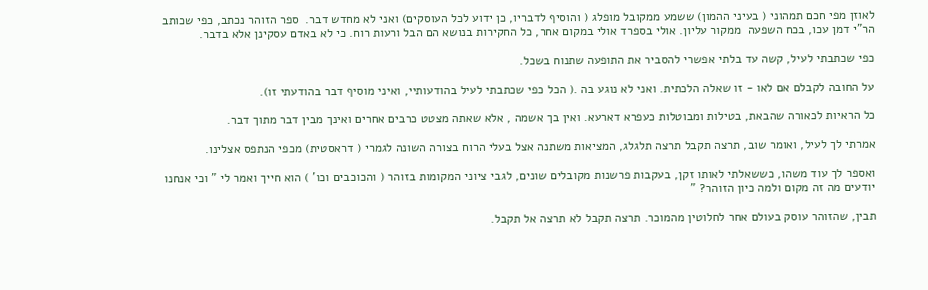לאוזן מפי חכם תמהוני ( בעיני ההמון) ששמע ממקובל מופלג ( והוסיף לדבריו, כן ידוע לכל העוסקים) ואני לא מחדש דבר.  ספר הזוהר נכתב, כפי שכותב הר"י דמן עכו, בכח השפעה  ממקור עליון. אולי בספרד אולי במקום אחר, כל החקירות בנושא הם הבל ורעות רוח. כי לא באדם עסקינן אלא בדבר.

כפי שכתבתי לעיל, קשה עד בלתי אפשרי להסביר את התופעה שתנוח בשכל.

על החובה לקבלם אם לאו - זו שאלה הלכתית. ואני לא נוגע בה .( הכל כפי שכתבתי לעיל בהודעותיי, ואיני מוסיף דבר בהודעתי זו).

כל הראיות לכאורה שהבאת, בטילות ומבוטלות כעפרא דארעא. ואין בך אשמה , אלא שאתה מצטט כרבים אחרים ואינך מבין דבר מתוך דבר.

אמרתי לך לעיל, ואומר שוב, תרצה תקבל תרצה תלגלג, המציאות משתנה אצל בעלי הרוח בצורה השונה לגמרי ( דראסטית) מכפי הנתפס אצלינו.

ואספר לך עוד משהו, כששאלתי לאותו זקן, בעקבות פרשנות מקובלים שונים, לגבי ציוני המקומות בזוהר ( והכוכבים וכו' ) הוא חייך ואמר לי " וכי אנחנו יודעים מה זה מקום ולמה כיון הזוהר? "

תבין, שהזוהר עוסק בעולם אחר לחלוטין מהמוכר. תרצה תקבל לא תרצה אל תקבל.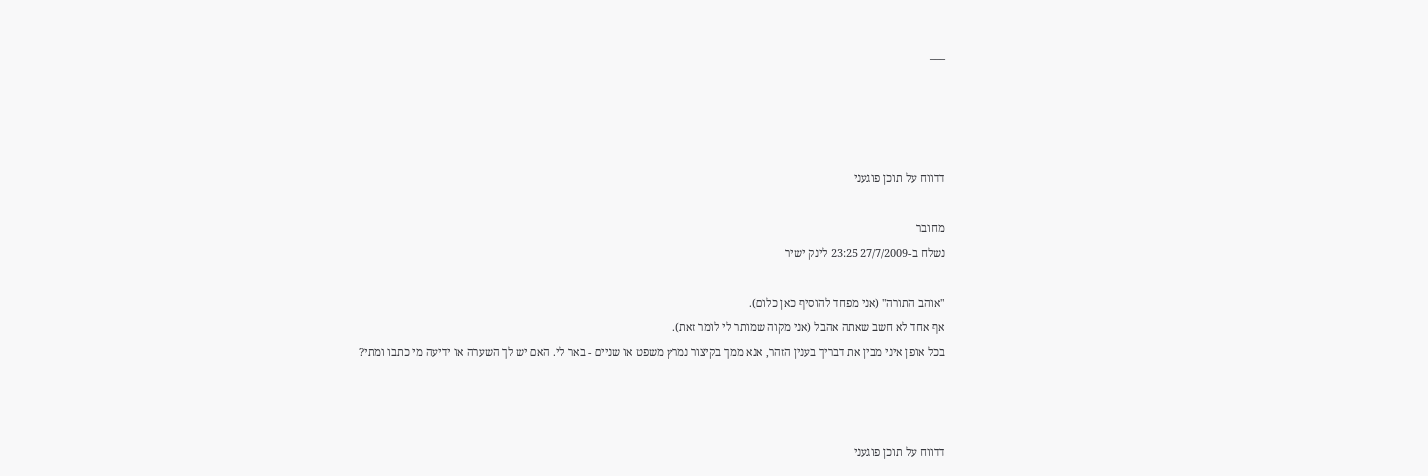___




דדווח על תוכן פוגעני

מחובר
נשלח ב-27/7/2009 23:25 לינק ישיר

"אוהב התורה" (אני מפחד להוסיף כאן כלום).
אף אחד לא חשב שאתה אהבל (אני מקוה שמותר לי לומר זאת).
בכל אופן איני מבין את דבריך בענין הזהר, אנא ממך בקיצור נמרץ משפט או שניים - באר לי. האם יש לך השערה או ידיעה מי כתבו ומתי?



דדווח על תוכן פוגעני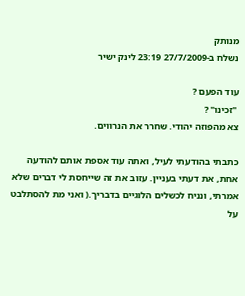מנותק
נשלח ב-27/7/2009 23:19 לינק ישיר

עוד הפעם ?
 "זכינו" ?
צא מהפוזה יהודי. שחרר את הנרווים.

כתבתי בהודעתי לעיל, ואתה עוד אספת אותם להודעה אחת, את דעתי בעניין. עזוב את זה שייחסת לי דברים שלא אמרתי, ונניח לכשלים הלוגיים בדבריך.( ואני מת להסתלבט על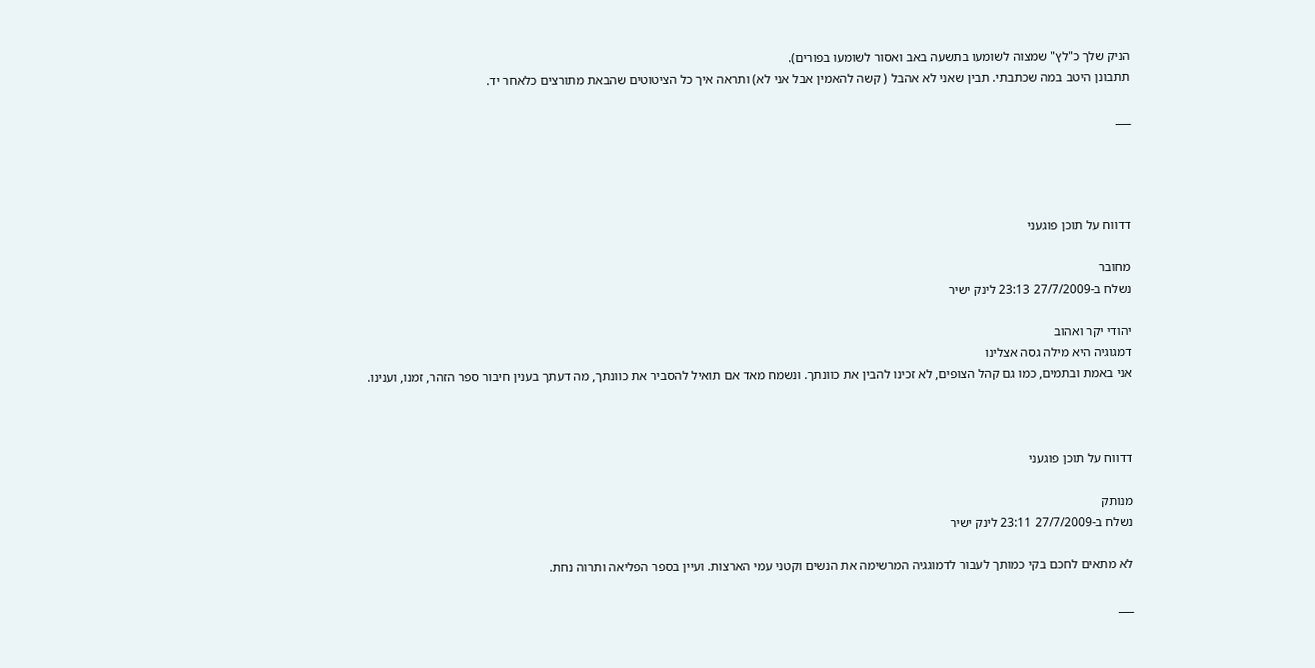הניק שלך כ"לץ" שמצוה לשומעו בתשעה באב ואסור לשומעו בפורים).
תתבונן היטב במה שכתבתי. תבין שאני לא אהבל ( קשה להאמין אבל אני לא) ותראה איך כל הציטוטים שהבאת מתורצים כלאחר יד.

___




דדווח על תוכן פוגעני

מחובר
נשלח ב-27/7/2009 23:13 לינק ישיר

יהודי יקר ואהוב
דמגוגיה היא מילה גסה אצלינו
אני באמת ובתמים, כמו גם קהל הצופים, לא זכינו להבין את כוונתך. ונשמח מאד אם תואיל להסביר את כוונתך, מה דעתך בענין חיבור ספר הזהר, זמנו, וענינו.



דדווח על תוכן פוגעני

מנותק
נשלח ב-27/7/2009 23:11 לינק ישיר

לא מתאים לחכם בקי כמותך לעבור לדמוגגיה המרשימה את הנשים וקטני עמי הארצות. ועיין בספר הפליאה ותרוה נחת.

___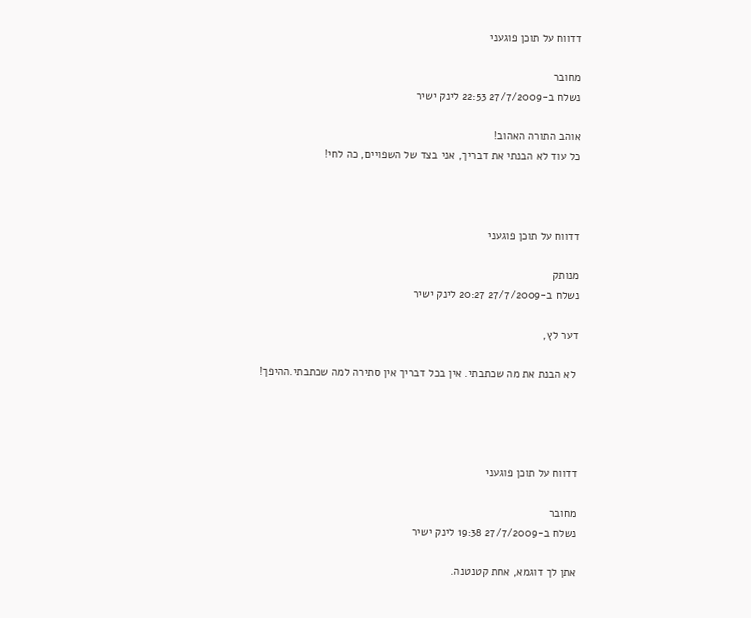דדווח על תוכן פוגעני

מחובר
נשלח ב-27/7/2009 22:53 לינק ישיר

אוהב התורה האהוב!
כל עוד לא הבנתי את דבריך, אני בצד של השפויים, כה לחי!



דדווח על תוכן פוגעני

מנותק
נשלח ב-27/7/2009 20:27 לינק ישיר

דער לץ,

 לא הבנת את מה שכתבתי. אין בכל דבריך אין סתירה למה שכתבתי.ההיפך!




דדווח על תוכן פוגעני

מחובר
נשלח ב-27/7/2009 19:38 לינק ישיר

אתן לך דוגמא, אחת קטנטנה.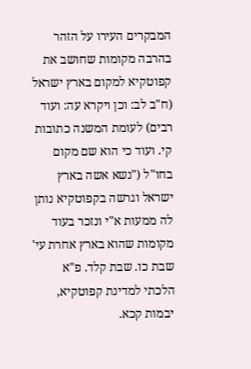המבקרים העירו על הזהר בהרבה מקומות שחושב את קפוטקיא למקום בארץ ישראל (ח"ב לב: וכן ויקרא עה: ועוד רבים) לעומת המשנה כתובות קי. ועוד כי הוא שם מקום בחו"ל ("נשא אשה בארץ ישראל וגרשה בקפוטקיא נותן לה ממעות א"י ונזכר בעוד מקומות שהוא בארץ אחרת עי' שבת כו. שבת קלד. פ"א הלכתי למדינת קפוטקיא, יבמות קכא.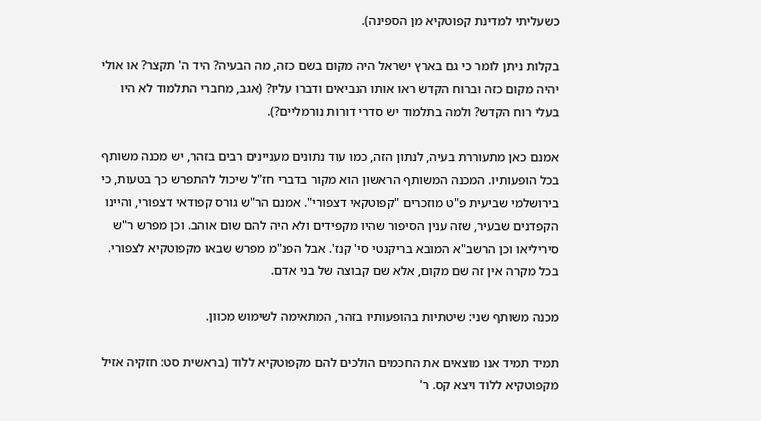כשעליתי למדינת קפוטקיא מן הספינה).

בקלות ניתן לומר כי גם בארץ ישראל היה מקום בשם כזה, מה הבעיה? היד ה' תקצר? או אולי יהיה מקום כזה וברוח הקדש ראו אותו הנביאים ודברו עליו? (אגב, מחברי התלמוד לא היו בעלי רוח הקדש? ולמה בתלמוד יש סדרי דורות נורמליים?).

אמנם כאן מתעוררת בעיה, לנתון הזה, כמו עוד נתונים מעניינים רבים בזהר, יש מכנה משותף בכל הופעותיו. המכנה המשותף הראשון הוא מקור בדברי חז"ל שיכול להתפרש כך בטעות, כי בירושלמי שביעית פ"ט מוזכרים "קפוטקאי דצפורי". אמנם הר"ש גורס קפודאי דצפורי, והיינו הקפדנים שבעיר, שזה ענין הסיפור שהיו מקפידים ולא היה להם שום אוהב. וכן מפרש ר"ש סיריליאו וכן הרשב"א המובא בריקנטי סי' קנז'. אבל הפנ"מ מפרש שבאו מקפוטקיא לצפורי. בכל מקרה אין זה שם מקום, אלא שם קבוצה של בני אדם.

מכנה משותף שני: שיטתיות בהופעותיו בזהר, המתאימה לשימוש מכוון.

תמיד תמיד אנו מוצאים את החכמים הולכים להם מקפוטקיא ללוד (בראשית סט: חזקיה אזיל מקפוטקיא ללוד ויצא קס. ר'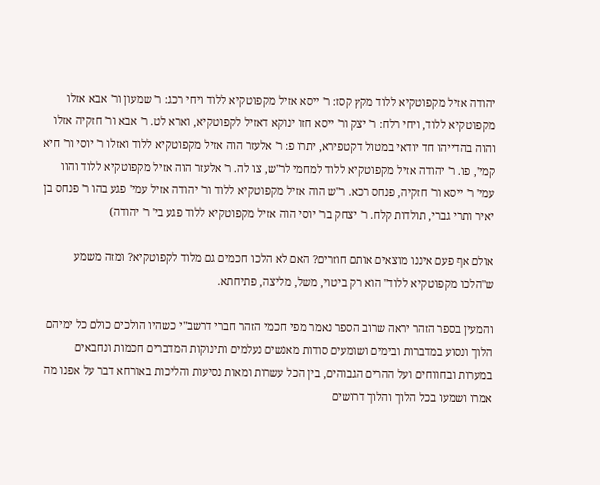יהודה אזיל מקפוטקיא ללוד מקץ קסז: ר' ייסא אזיל מקפוטקיא ללוד ויחי רכג: ר' שמעון ור' אבא אזלו מקפוטקיא ללוד, ויחי רלח: ר' יצק ור' ייסא חזו ינוקא דאזיל לקפוטקיא, וארא לט. ר' אבא ור' חזקיה אזלו והוה בהדייהו חד יודאי במטול דקטפירא, יתרו פ: ר' אלעזר הוה אזיל מקפוטקיא ללוד ואזלו ר' יוסי ור' חיא קמי', פו. ר' יהודה אזיל מקפוטקיא ללוד למחמי לר"ש, צו לה. ר' אלעזר הוה אזיל מקפוטקיא ללוד והוו עמי' ר' ייסא ור' חזקיה, פנחס רכא. ר"ש הוה אזיל מקפוטקיא ללוד ור' יהודה אזיל עמי' פגע בהו ר' פנחס בן יאיר ותרי גברי, תולדות קלח. ר' יצחק בר' יוסי הוה אזיל מקפוטקיא ללוד פגע בי' ר' יהודה)

אולם אף פעם איננו מוצאים אותם חוזרים? האם לא הלכו חכמים גם מלוד לקפוטקיא? ומזה משמע ש"הלכו מקפוטקיא ללוד" הוא רק ביטוי, משל, מליצה, פתיחתא.

והמעין בספר הזהר יראה שרוב הספר נאמר מפי חכמי הזהר חברי דרשב"י כשהיו הולכים כולם כל ימיהם הלוך ונסוע במדברות ובימים ושומעים סודות מאנשים נעלמים ותינוקות המדברים חכמות ונחבאים במערות ובחווחים ועל ההרים הגבוהים, בין הכל עשרות ומאות נסיעות והליכות באורחא דבר על אפנו מה אמרו ושמעו בכל הלוך והלוך דרושים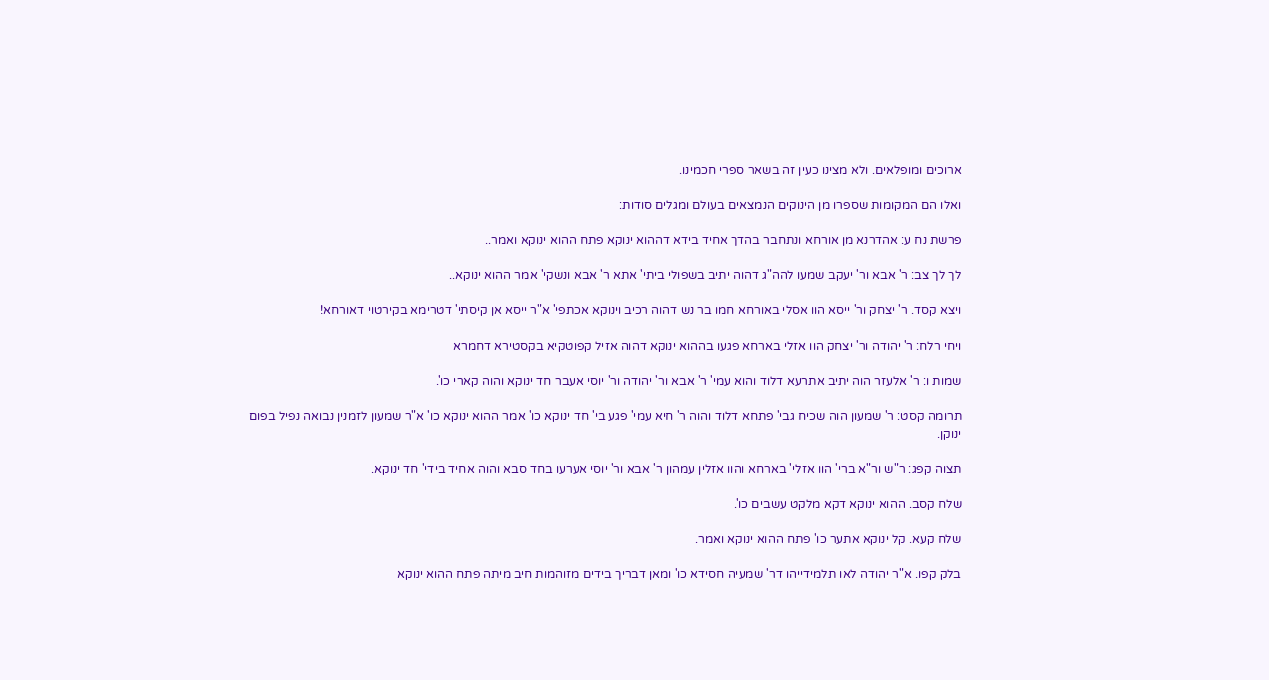ארוכים ומופלאים. ולא מצינו כעין זה בשאר ספרי חכמינו.

ואלו הם המקומות שספרו מן הינוקים הנמצאים בעולם ומגלים סודות:

פרשת נח ע: אהדרנא מן אורחא ונתחבר בהדך אחיד בידא דההוא ינוקא פתח ההוא ינוקא ואמר..

לך לך צב: ר' אבא ור' יעקב שמעו להה"ג דהוה יתיב בשפולי ביתי' אתא ר' אבא ונשקי' אמר ההוא ינוקא..

ויצא קסד. ר' יצחק ור' ייסא הוו אסלי באורחא חמו בר נש דהוה רכיב וינוקא אכתפי' א"ר ייסא אן קיסתי' דטרימא בקירטוי דאורחא!

ויחי רלח: ר' יהודה ור' יצחק הוו אזלי בארחא פגעו בההוא ינוקא דהוה אזיל קפוטקיא בקסטירא דחמרא

שמות ו: ר' אלעזר הוה יתיב אתרעא דלוד והוא עמי' ר' אבא ור' יהודה ור' יוסי אעבר חד ינוקא והוה קארי כו'.

תרומה קסט: ר' שמעון הוה שכיח גבי' פתחא דלוד והוה ר' חיא עמי' פגע בי' חד ינוקא כו' אמר ההוא ינוקא כו' א"ר שמעון לזמנין נבואה נפיל בפום ינוקן.

תצוה קפג: ר"ש ור"א ברי' הוו אזלי' בארחא והוו אזלין עמהון ר' אבא ור' יוסי אערעו בחד סבא והוה אחיד בידי' חד ינוקא.

שלח קסב. ההוא ינוקא דקא מלקט עשבים כו'.

שלח קעא. קל ינוקא אתער כו' פתח ההוא ינוקא ואמר.

בלק קפו. א"ר יהודה לאו תלמידייהו דר' שמעיה חסידא כו' ומאן דבריך בידים מזוהמות חיב מיתה פתח ההוא ינוקא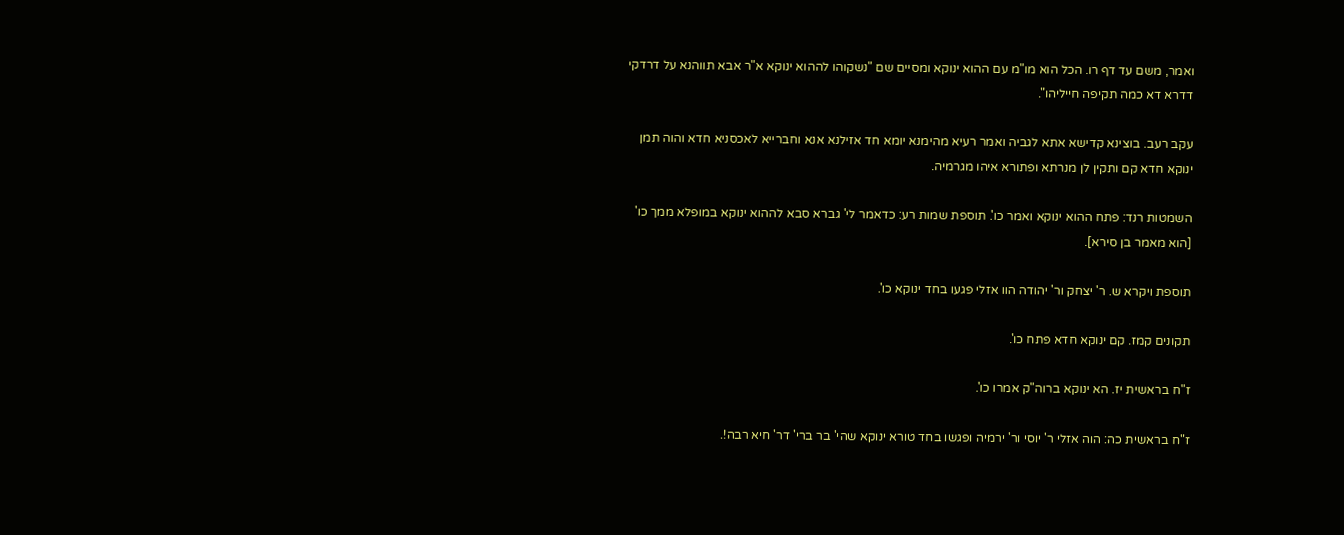ואמר, משם עד דף רו. הכל הוא מו"מ עם ההוא ינוקא ומסיים שם "נשקוהו לההוא ינוקא א"ר אבא תווהנא על דרדקי דדרא דא כמה תקיפה חייליהו".

עקב רעב. בוצינא קדישא אתא לגביה ואמר רעיא מהימנא יומא חד אזילנא אנא וחברייא לאכסניא חדא והוה תמן ינוקא חדא קם ותקין לן מנרתא ופתורא איהו מגרמיה.

השמטות רנד: פתח ההוא ינוקא ואמר כו'. תוספת שמות רע: כדאמר לי' גברא סבא לההוא ינוקא במופלא ממך כו' [הוא מאמר בן סירא].

תוספת ויקרא ש. ר' יצחק ור' יהודה הוו אזלי פגעו בחד ינוקא כו'.

תקונים קמז. קם ינוקא חדא פתח כו'.

ז"ח בראשית יז. הא ינוקא ברוה"ק אמרו כו'.

ז"ח בראשית כה: הוה אזלי ר' יוסי ור' ירמיה ופגשו בחד טורא ינוקא שהי' בר ברי' דר' חיא רבה!.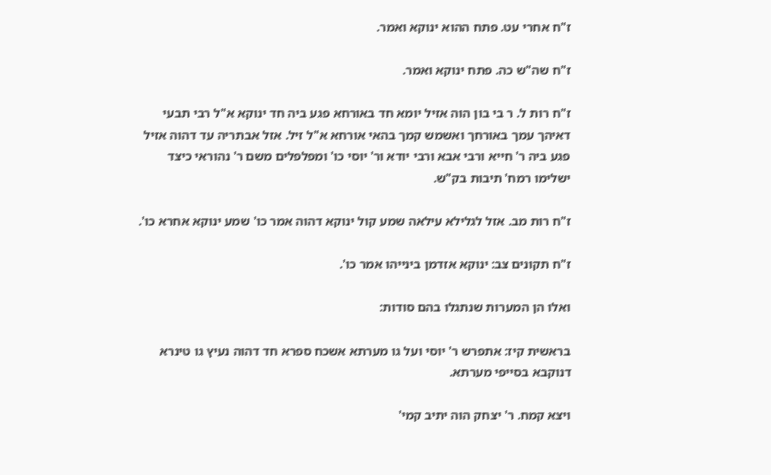ז"ח אחרי עט. פתח ההוא ינוקא ואמר.

ז"ח שה"ש כה. פתח ינוקא ואמר.

ז"ח רות ל. ר בי בון הוה אזיל יומא חד באורחא פגע ביה חד ינוקא א"ל רבי תבעי דאיהך עמך באורחך ואשמש קמך בהאי אורחא א"ל זיל. אזל אבתריה עד דהוה אזיל פגע ביה ר' חייא ורבי אבא ורבי יודא ור' יוסי כו' ומפלפלים משם ר' נהוראי כיצד ישלימו רמח' תיבות בק"ש.

ז"ח רות מב. אזל לגלילא עילאה שמע קול ינוקא דהוה אמר כו' שמע ינוקא אחרא כו'.

ז"ח תקונים צב: ינוקא אזדמן בינייהו אמר כו'.

ואלו הן המערות שנתגלו בהם סודות:

בראשית קיז: אתפרש ר' יוסי ועל גו מערתא אשכח ספרא חד דהוה נעיץ גו טינרא דנוקבא בסייפי מערתא.

ויצא קמח. ר' יצחק הוה יתיב קמי'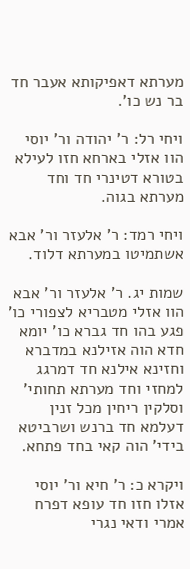מערתא דאפיקותא אעבר חד בר נש כו'.

ויחי רל: ר' יהודה ור' יוסי הוו אזלי בארחא חזו לעילא בטורא דטינרי חד וחד מערתא בגוה.

ויחי רמד: ר' אלעזר ור' אבא אשתמיטו במערתא דלוד.

שמות יג. ר' אלעזר ור' אבא הוו אזלי מטבריא לצפורי כו' פגע בהו חד גברא כו' יומא חדא הוה אזילנא במדברא וחזינא אילנא חד דמרגג למחזי וחד מערתא תחותי' וסלקין ריחין מכל זנין דעלמא חד ברנש ושרביטא בידי' הוה קאי בחד פתחא.

ויקרא כ: ר' חיא ור' יוסי אזלו חזו חד עופא דפרח אמרי ודאי נגרי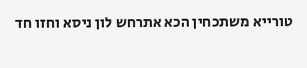טורייא משתכחין הכא אתרחש לון ניסא וחזו חד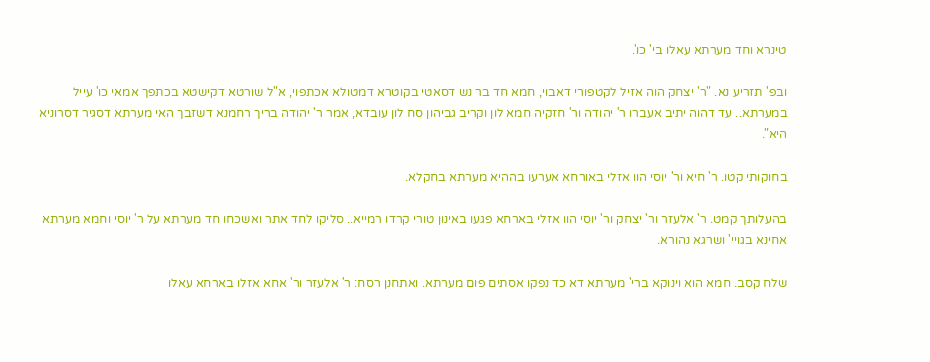טינרא וחד מערתא עאלו בי' כו'.

ובפ' תזריע נא. "ר' יצחק הוה אזיל לקטפורי דאבוי, חמא חד בר נש דסאטי בקוטרא דמטולא אכתפוי, א"ל שורטא דקישטא בכתפך אמאי כו' עייל במערתא.. עד דהוה יתיב אעברו ר' יהודה ור' חזקיה חמא לון וקריב גביהון סח לון עובדא, אמר ר' יהודה בריך רחמנא דשזבך האי מערתא דסגיר דסרוניא היא".

בחוקותי קטו. ר' חיא ור' יוסי הוו אזלי באורחא אערעו בההיא מערתא בחקלא.

בהעלותך קמט. ר' אלעזר ור' יצחק ור' יוסי הוו אזלי בארחא פגעו באינון טורי קרדו רמייא.. סליקו לחד אתר ואשכחו חד מערתא על ר' יוסי וחמא מערתא אחינא בגויי' ושרגא נהורא.

שלח קסב. חמא הוא וינוקא ברי' מערתא דא כד נפקו אסתים פום מערתא. ואתחנן רסח: ר' אלעזר ור' אחא אזלו בארחא עאלו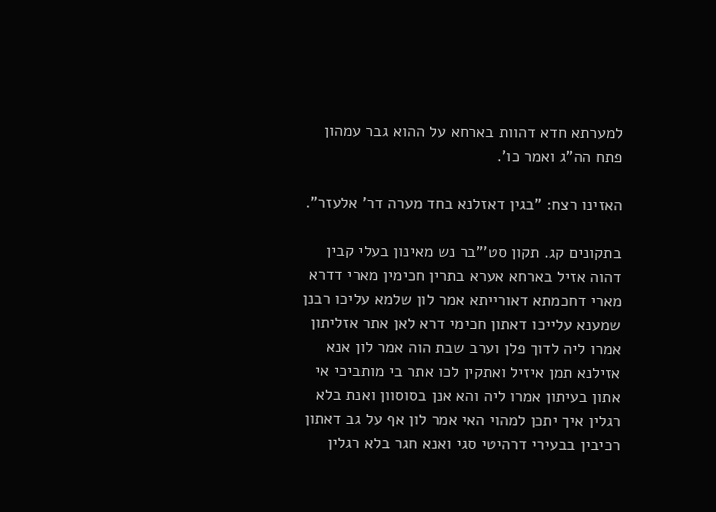למערתא חדא דהוות בארחא על ההוא גבר עמהון פתח הה"ג ואמר כו'.

האזינו רצח: "בגין דאזלנא בחד מערה דר' אלעזר".

בתקונים קג. תקון סט'"בר נש מאינון בעלי קבין דהוה אזיל בארחא אערא בתרין חכימין מארי דדרא מארי דחכמתא דאורייתא אמר לון שלמא עליכו רבנן שמענא עלייכו דאתון חכימי דרא לאן אתר אזליתון אמרו ליה לדוך פלן וערב שבת הוה אמר לון אנא אזילנא תמן איזיל ואתקין לכו אתר בי מותביכי אי אתון בעיתון אמרו ליה והא אנן בסוסוון ואנת בלא רגלין איך יתכן למהוי האי אמר לון אף על גב דאתון רכיבין בבעירי דרהיטי סגי ואנא חגר בלא רגלין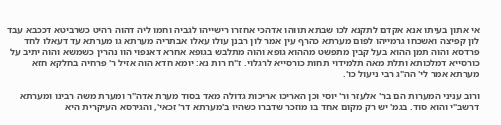אי אתון בעיתו אנא אקדם לתקנא לכו שבתא תווהו אדהכי אחזרו רישייהו לגביה וחמו ליה דהוה רהיט כשרביטא דככבא עבד לון קפיצה ואשכחו גרמייהו לפום מערתא כהרף עין אמר לון רבנן עולו עאלו אבתריה מערתא גו מערתא עד דעאלו לחד פרדסא והוה תמן ההוא בעל קבין מתפשט מההוא גופא והוה מתלבש בגופא אחרא דאנפוי הוו נהרין כשמשא והוה יתיב על כורסייא דמלכותא ותלת מאה תלמידוי תחות כורסייא לרגלוי. ז"ח רות נא: יומא חדא הוה אזיל ר' פרחיה בחלקא חזא מערתא אמר לי' הה"ג רבי ניעול כו'.

ורוב עניני המערות הם בר' אלעזר ור' יוסי וכן האריכו אריכות גדולה מאד בסוד מערת אדה"ר ומערת משה רבינו ומערתא דרשב"י והוא סוד. בגמ' יש רק מקום אחד בו מוזכר שדברו כשהיו ב'מערתא דר' זכאי', והגירסא העיקרית היא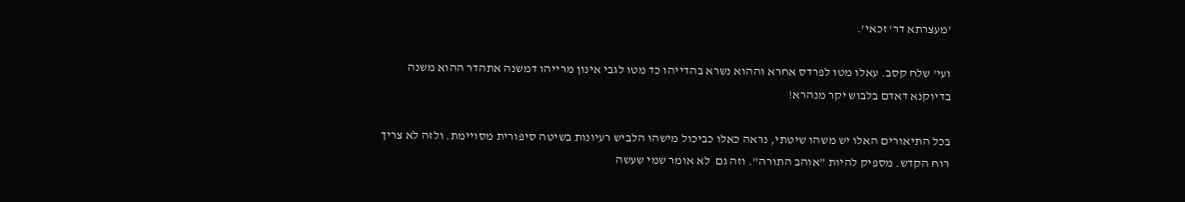'מעצרתא דר' זכאי'.

ועי' שלח קסב. עאלו מטו לפרדס אחרא וההוא נשרא בהדייהו כד מטו לגבי אינון מרייהו דמשנה אתהדר ההוא משנה בדיוקנא דאדם בלבוש יקר מנהרא!

בכל התיאורים האלו יש משהו שיטתי, נראה כאלו כביכול מישהו הלביש רעיונות בשיטה סיפורית מסויימת. ולזה לא צריך רוח הקדש. מספיק להיות "אוהב התורה". וזה גם  לא אומר שמי שעשה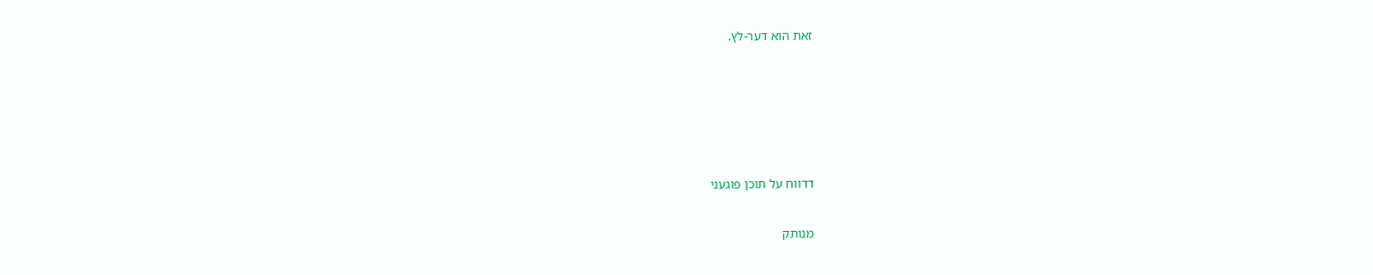זאת הוא דער-לץ.





דדווח על תוכן פוגעני

מנותק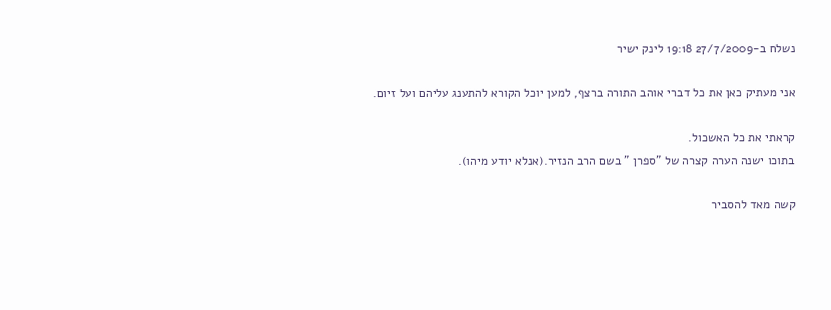נשלח ב-27/7/2009 19:18 לינק ישיר

אני מעתיק כאן את כל דברי אוהב התורה ברצף, למען יוכל הקורא להתענג עליהם ועל זיום.

קראתי את כל האשכול.
בתוכו ישנה הערה קצרה של "ספרן " בשם הרב הנזיר.(אנלא יודע מיהו).

קשה מאד להסביר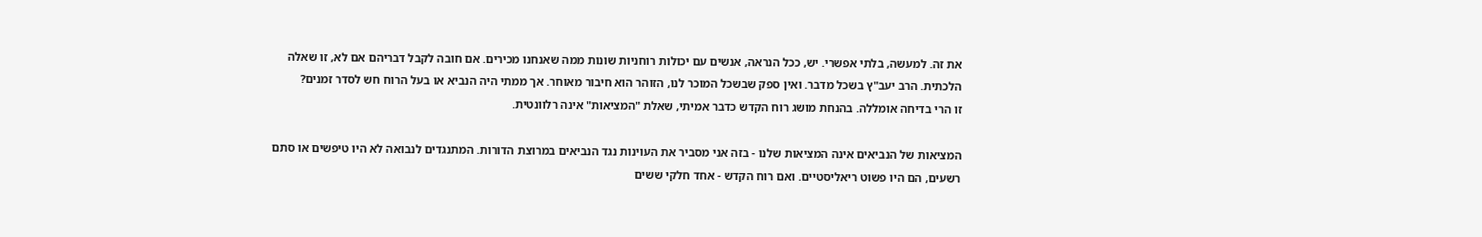את זה. למעשה, בלתי אפשרי. יש, ככל הנראה, אנשים עם יכולות רוחניות שונות ממה שאנחנו מכירים. אם חובה לקבל דבריהם אם לא, זו שאלה הלכתית. הרב יעב"ץ בשכל מדבר. ואין ספק שבשכל המוכר לנו, הזוהר הוא חיבור מאוחר. אך ממתי היה הנביא או בעל הרוח חש לסדר זמנים?
זו הרי בדיחה אומללה. בהנחת מושג רוח הקדש כדבר אמיתי, שאלת "המציאות" אינה רלוונטית.

המציאות של הנביאים אינה המציאות שלנו - בזה אני מסביר את העוינות נגד הנביאים במרוצת הדורות. המתנגדים לנבואה לא היו טיפשים או סתם רשעים, הם היו פשוט ריאליסטיים. ואם רוח הקדש - אחד חלקי ששים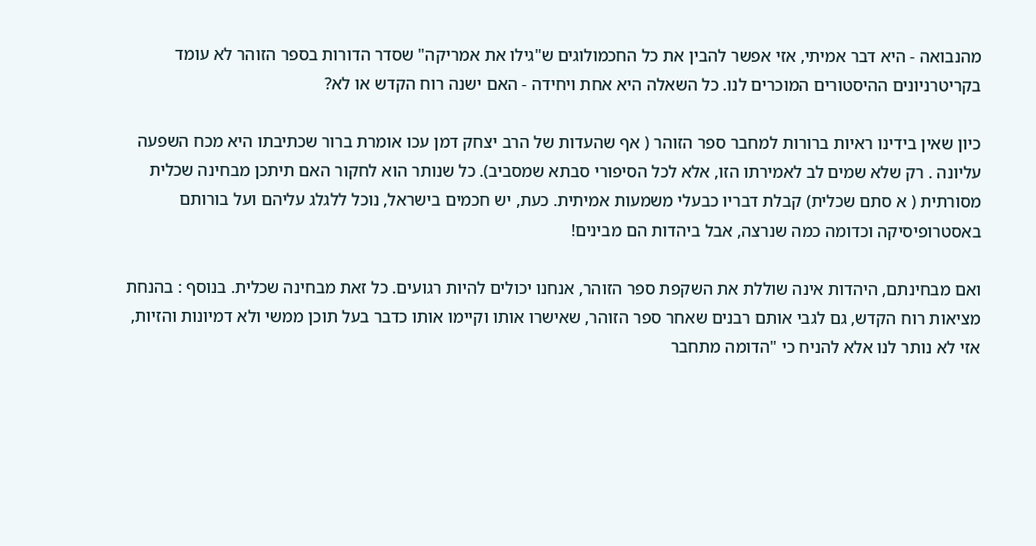מהנבואה - היא דבר אמיתי, אזי אפשר להבין את כל החכמולוגים ש"גילו את אמריקה" שסדר הדורות בספר הזוהר לא עומד בקריטרניונים ההיסטורים המוכרים לנו. כל השאלה היא אחת ויחידה - האם ישנה רוח הקדש או לא?

כיון שאין בידינו ראיות ברורות למחבר ספר הזוהר ( אף שהעדות של הרב יצחק דמן עכו אומרת ברור שכתיבתו היא מכח השפעה עליונה . רק שלא שמים לב לאמירתו הזו, אלא לכל הסיפורי סבתא שמסביב). כל שנותר הוא לחקור האם תיתכן מבחינה שכלית מסורתית ( א סתם שכלית) קבלת דבריו כבעלי משמעות אמיתית. כעת, יש חכמים בישראל, נוכל ללגלג עליהם ועל בורותם באסטרופיסיקה וכדומה כמה שנרצה, אבל ביהדות הם מבינים!

ואם מבחינתם, היהדות אינה שוללת את השקפת ספר הזוהר, אנחנו יכולים להיות רגועים. כל זאת מבחינה שכלית. בנוסף : בהנחת מציאות רוח הקדש, גם לגבי אותם רבנים שאחר ספר הזוהר, שאישרו אותו וקיימו אותו כדבר בעל תוכן ממשי ולא דמיונות והזיות, אזי לא נותר לנו אלא להניח כי "הדומה מתחבר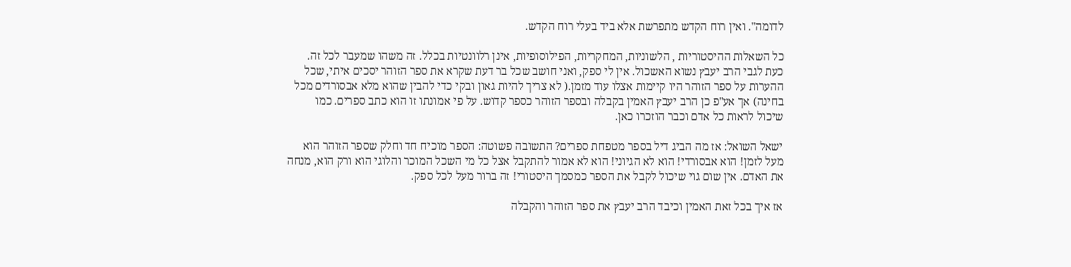לדומה". ואין רוח הקדש מתפרשת אלא ביד בעלי רוח הקדש.

כל השאלות ההיסטוריות , הלשוניות, המחקריות, הפילוסופיות, אינן רלוונטיות בכלל. זה משהו שמעבר לכל זה.
כעת לגבי הרב יעבץ נשוא האשכול. אין לי ספק, ואני חושב שכל בר דעת שקרא את ספר הזוהר יסכים איתי, שכל ההערות על ספר הזוהר היו קיימות אצלו עוד מזמן.( לא צריך להיות גאון ובקי כדי להבין שהוא מלא אבסורדים מכל בחינה) אך אע"פ כן הרב יעבץ האמין בקבלה ובספר הזוהר כספר קדוש. על פי אמונתו זו הוא כתב ספרים. כמו שיכול לראות כל אדם וכבר הוזכרו כאן.

ישאל השואל: אז מה הביג דיל בספר מטפחת ספרים? התשובה פשוטה: הספר מוכיח חד וחלק שספר הזוהר הוא מעל לזמן! הוא אבסורדי! הוא לא הגיוני! הוא לא אמור להתקבל אצל כל מי השכל המוכר והלוגי הוא ורק הוא, מנחה את האדם. אין שום גוי שיכול לקבל את הספר כמסמך היסטורי! זה ברור מעל לכל ספק.

אז איך בכל זאת האמין וכיבד הרב יעבץ את ספר הזוהר והקבלה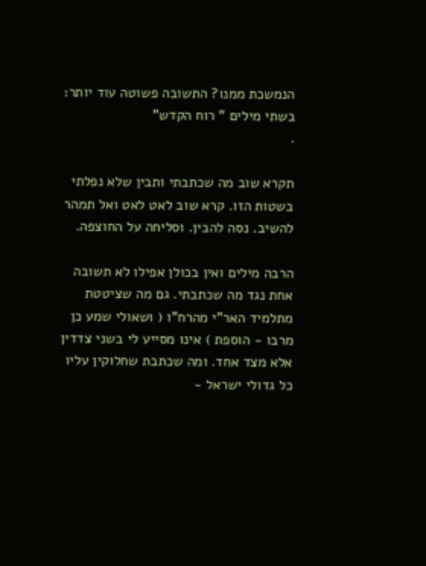הנמשכת ממנו? התשובה פשוטה עוד יותר: בשתי מילים " רוח הקדש"
.

תקרא שוב מה שכתבתי ותבין שלא נפלתי בשטות הזו. קרא שוב לאט לאט ואל תמהר להשיב. נסה להבין. וסליחה על החוצפה.

הרבה מילים ואין בכולן אפילו לא תשובה אחת נגד מה שכתבתי. גם מה שציטטת מתלמיד האר"י מהרח"ו ( ושאולי שמע כן מרבו - הוספת ) אינו מסייע לי בשני צדדין אלא מצד אחד. ומה שכתבת שחלוקין עליו כל גדולי ישראל -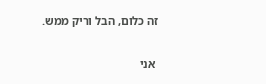זה כלום, הבל וריק ממש.

 אני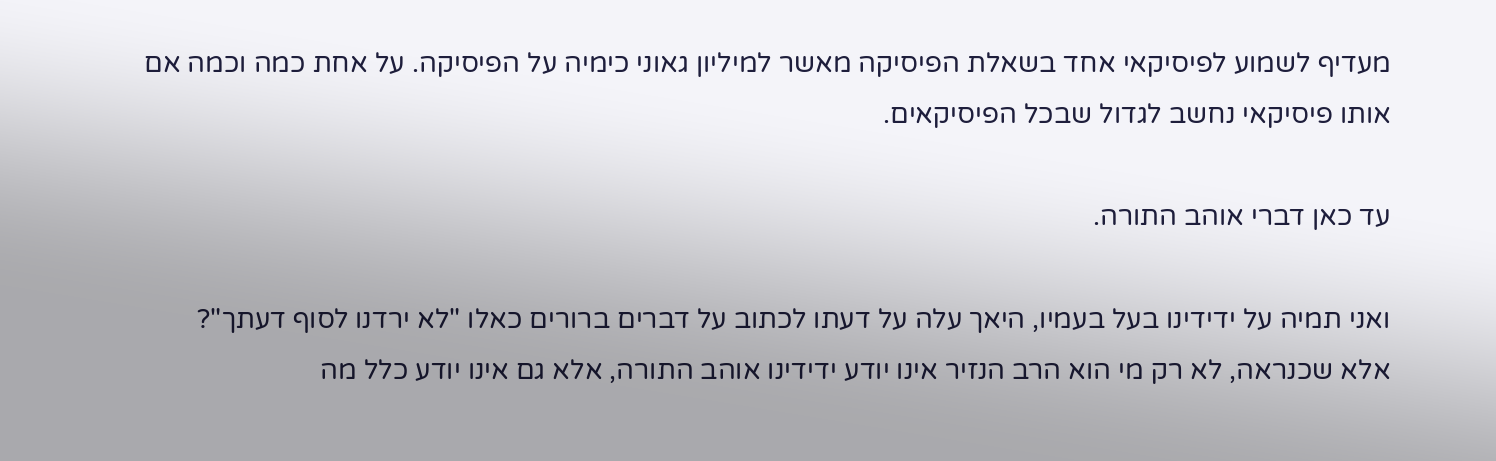מעדיף לשמוע לפיסיקאי אחד בשאלת הפיסיקה מאשר למיליון גאוני כימיה על הפיסיקה. על אחת כמה וכמה אם אותו פיסיקאי נחשב לגדול שבכל הפיסיקאים.

עד כאן דברי אוהב התורה.

ואני תמיה על ידידינו בעל בעמיו, היאך עלה על דעתו לכתוב על דברים ברורים כאלו "לא ירדנו לסוף דעתך"?
אלא שכנראה, לא רק מי הוא הרב הנזיר אינו יודע ידידינו אוהב התורה, אלא גם אינו יודע כלל מה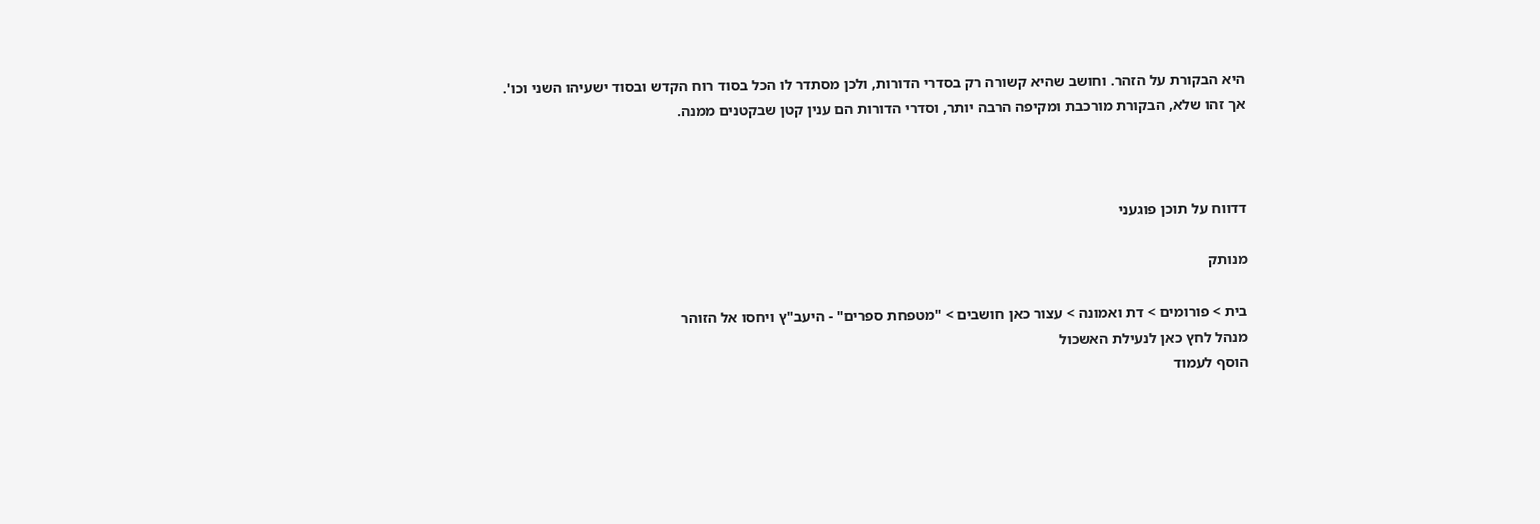היא הבקורת על הזהר. וחושב שהיא קשורה רק בסדרי הדורות, ולכן מסתדר לו הכל בסוד רוח הקדש ובסוד ישעיהו השני וכו'.
אך זהו שלא, הבקורת מורכבת ומקיפה הרבה יותר, וסדרי הדורות הם ענין קטן שבקטנים ממנה.



דדווח על תוכן פוגעני

מנותק

בית > פורומים > דת ואמונה > עצור כאן חושבים > "מטפחת ספרים" - היעב"ץ ויחסו אל הזוהר
מנהל לחץ כאן לנעילת האשכול
הוסף לעמוד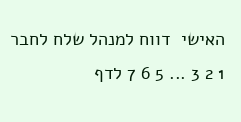האישי  דווח למנהל שלח לחבר
1 2 3 ... 5 6 7 לדף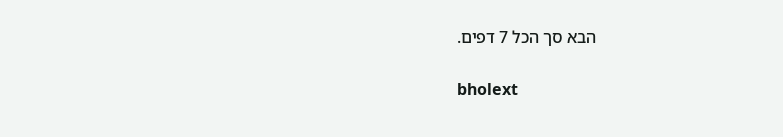הבא סך הכל 7 דפים.

bholext